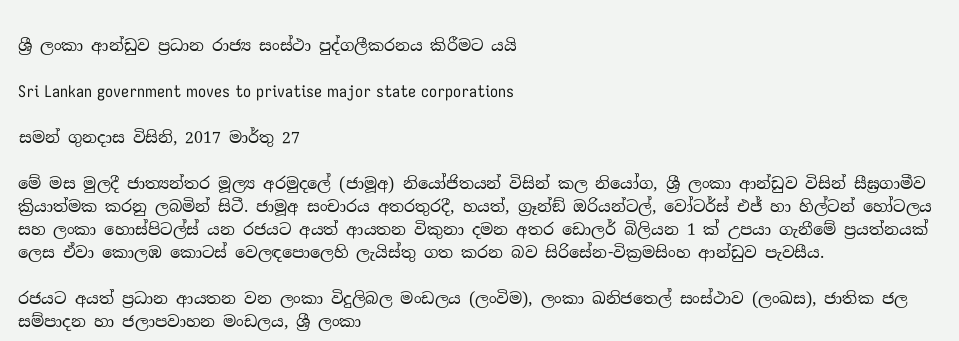ශ්‍රී ලංකා ආන්ඩුව ප්‍රධාන රාජ්‍ය සංස්ථා පුද්ගලීකරනය කිරීමට යයි

Sri Lankan government moves to privatise major state corporations

සමන් ගුනදාස විසිනි, 2017 මාර්තු 27

මේ මස මුලදී ජාත්‍යන්තර මූල්‍ය අරමුදලේ (ජාමූඅ) නියෝජිතයන් විසින් කල නියෝග, ශ්‍රී ලංකා ආන්ඩුව විසින් සීඝ්‍රගාමීව ක්‍රියාත්මක කරනු ලබමින් සිටී. ජාමූඅ සංචාරය අතරතුරදී, හයත්, ග්‍රෑන්ඞ් ඔරියන්ටල්, වෝටර්ස් එජ් හා හිල්ටන් හෝටලය සහ ලංකා හොස්පිටල්ස් යන රජයට අයත් ආයතන විකුනා දමන අතර ඩොලර් බිලියන 1 ක් උපයා ගැනීමේ ප්‍රයත්නයක් ලෙස ඒවා කොලඹ කොටස් වෙලඳපොලෙහි ලැයිස්තු ගත කරන බව සිරිසේන-වික්‍රමසිංහ ආන්ඩුව පැවසීය.

රජයට අයත් ප්‍රධාන ආයතන වන ලංකා විදුලිබල මංඩලය (ලංවිම), ලංකා ඛනිජතෙල් සංස්ථාව (ලංඛස), ජාතික ජල සම්පාදන හා ජලාපවාහන මංඩලය, ශ්‍රී ලංකා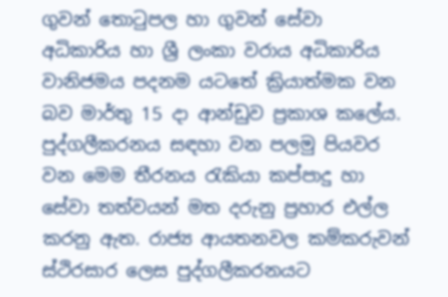ගුවන් තොටුපල හා ගුවන් සේවා අධිකාරිය හා ශ්‍රී ලංකා වරාය අධිකාරිය වානිජමය පදනම යටතේ ක්‍රියාත්මක වන බව මාර්තු 15 දා ආන්ඩුව ප්‍රකාශ කලේය. පුද්ගලීකරනය සඳහා වන පලමු පියවර වන මෙම තීරනය රැකියා කප්පාදු හා සේවා තත්වයන් මත දරුනු ප්‍රහාර එල්ල කරනු ඇත. රාජ්‍ය ආයතනවල කම්කරුවන් ස්ථිරසාර ලෙස පුද්ගලීකරනයට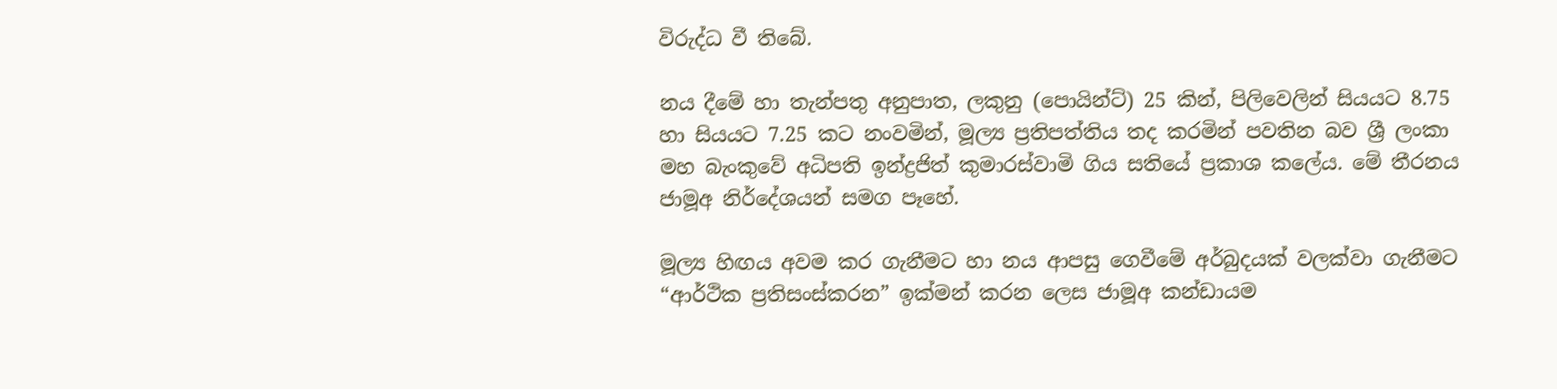විරුද්ධ වී තිබේ.

නය දීමේ හා තැන්පතු අනුපාත, ලකුනු (පොයින්ට්) 25 කින්, පිලිවෙලින් සියයට 8.75 හා සියයට 7.25 කට නංවමින්, මූල්‍ය ප්‍රතිපත්තිය තද කරමින් පවතින බව ශ්‍රී ලංකා මහ බැංකුවේ අධිපති ඉන්ද්‍රජිත් කුමාරස්වාමි ගිය සතියේ ප්‍රකාශ කලේය. මේ තීරනය ජාමූඅ නිර්දේශයන් සමග පෑහේ.

මූල්‍ය හිඟය අවම කර ගැනීමට හා නය ආපසු ගෙවීමේ අර්බුදයක් වලක්වා ගැනීමට “ආර්ථික ප්‍රතිසංස්කරන” ඉක්මන් කරන ලෙස ජාමූඅ කන්ඩායම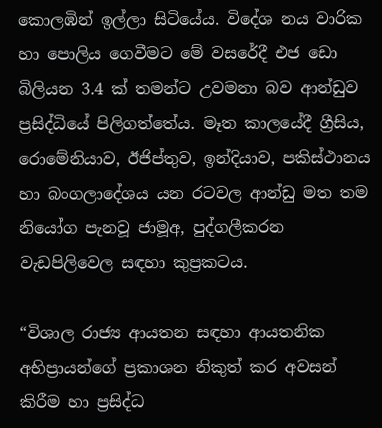කොලඹින් ඉල්ලා සිටියේය. විදේශ නය වාරික හා පොලිය ගෙවීමට මේ වසරේදී එජ ඩො බිලියන 3.4 ක් තමන්ට උවමනා බව ආන්ඩුව ප්‍රසිද්ධියේ පිලිගත්තේය. මෑත කාලයේදී ග්‍රීසිය, රොමේනියාව, ඊජිප්තුව, ඉන්දියාව, පකිස්ථානය හා බංගලාදේශය යන රටවල ආන්ඩු මත තම නියෝග පැනවූ ජාමූඅ, පුද්ගලීකරන වැඩපිලිවෙල සඳහා කුප්‍රකටය.

“විශාල රාජ්‍ය ආයතන සඳහා ආයතනික අභිප්‍රායන්ගේ ප්‍රකාශන නිකුත් කර අවසන් කිරීම හා ප්‍රසිද්ධ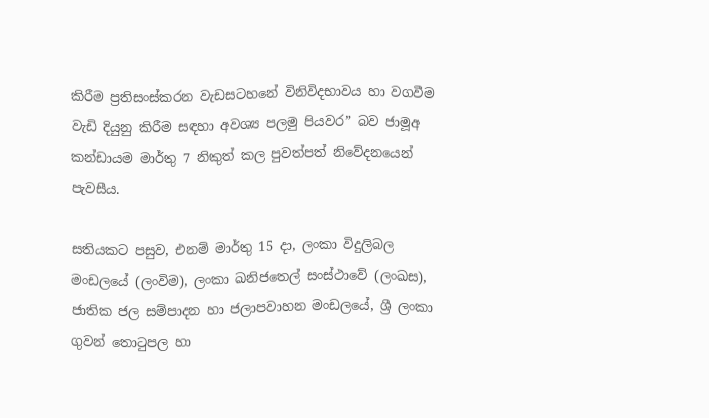කිරීම ප්‍රතිසංස්කරන වැඩසටහනේ විනිවිදභාවය හා වගවීම වැඩි දියුනු කිරීම සඳහා අවශ්‍ය පලමු පියවර” බව ජාමූඅ කන්ඩායම මාර්තු 7 නිකුත් කල පුවත්පත් නිවේදනයෙන් පැවසීය.

සතියකට පසුව, එනම් මාර්තු 15 දා, ලංකා විදුලිබල මංඩලයේ (ලංවිම), ලංකා ඛනිජතෙල් සංස්ථාවේ (ලංඛස), ජාතික ජල සම්පාදන හා ජලාපවාහන මංඩලයේ, ශ්‍රී ලංකා ගුවන් තොටුපල හා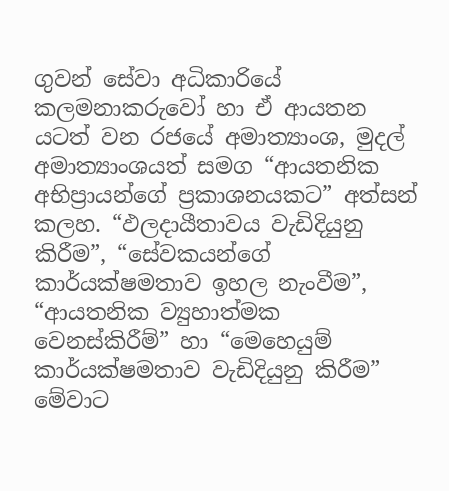ගුවන් සේවා අධිකාරියේ කලමනාකරුවෝ හා ඒ ආයතන යටත් වන රජයේ අමාත්‍යාංශ, මුදල් අමාත්‍යාංශයත් සමග “ආයතනික අභිප්‍රායන්ගේ ප්‍රකාශනයකට” අත්සන් කලහ. “ඵලදායීතාවය වැඩිදියුනු කිරීම”, “සේවකයන්ගේ කාර්යක්ෂමතාව ඉහල නැංවීම”, “ආයතනික ව්‍යුහාත්මක වෙනස්කිරීම්” හා “මෙහෙයුම් කාර්යක්ෂමතාව වැඩිදියුනු කිරීම” මේවාට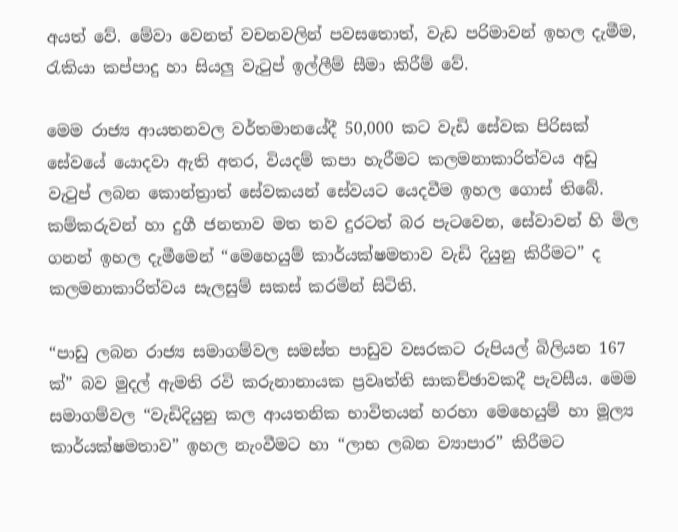අයත් වේ. මේවා වෙනත් වචනවලින් පවසතොත්, වැඩ පරිමාවන් ඉහල දැමීම, රැකියා කප්පාදු හා සියලු වැටුප් ඉල්ලීම් සීමා කිරීම් වේ.

මෙම රාජ්‍ය ආයතනවල වර්තමානයේදී 50,000 කට වැඩි සේවක පිරිසක් සේවයේ යොදවා ඇති අතර, වියදම් කපා හැරීමට කලමනාකාරිත්වය අඩු වැටුප් ලබන කොන්ත්‍රාත් සේවකයන් සේවයට යෙදවීම ඉහල ගොස් තිබේ. කම්කරුවන් හා දුගී ජනතාව මත තව දුරටත් බර පැටවෙන, සේවාවන් හි මිල ගනන් ඉහල දැමීමෙන් “මෙහෙයුම් කාර්යක්ෂමතාව වැඩි දියුනු කිරීමට” ද කලමනාකාරිත්වය සැලසුම් සකස් කරමින් සිටිති.

“පාඩු ලබන රාජ්‍ය සමාගම්වල සමස්ත පාඩුව වසරකට රුපියල් බිලියන 167 ක්” බව මුදල් ඇමති රවි කරුනානායක ප්‍රවෘත්ති සාකච්ඡාවකදී පැවසීය. මෙම සමාගම්වල “වැඩිදියුනු කල ආයතනික භාවිතයන් හරහා මෙහෙයුම් හා මූල්‍ය කාර්යක්ෂමතාව” ඉහල නැංවීමට හා “ලාභ ලබන ව්‍යාපාර” කිරීමට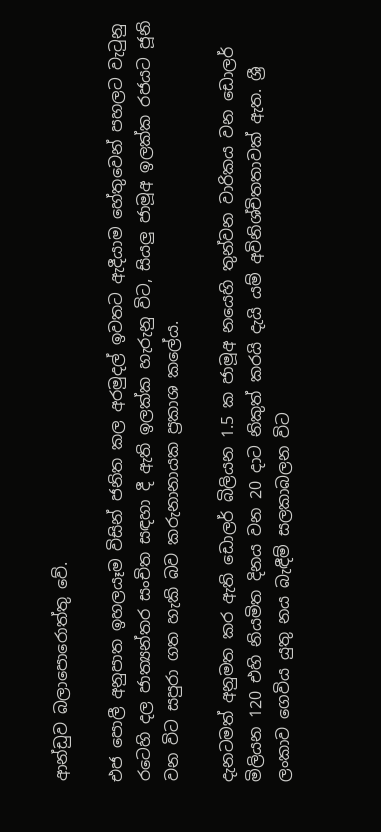ආන්ඩුව බලාපොරොත්තු වේ.

එජ පොලී අනුපාත ඉහලයෑම විසින් ජනිත කල අරමුදල් ඉවතට ඇදීයාම හේතුවෙන් පහලට වැටුනු රටෙහි දල ජාත්‍යන්තර සංචිත සඳහා දී ඇති ඉලක්ක හැරුනු විට, සියලු ජාමූඅ ඉලක්ක රජයට ජූනි වන විට සපුරා ගත හැකි බව කරුනානායක ප්‍රකාශ කලේය.

දැනටමත් අනුමත කර ඇති ඩොලර් බිලියන 1.5 ක ජාමූඅ නයෙහි තුන්වන වාරිකය වන ඩොලර් මිලියන 120 එහි නියමිත දිනය වන 20 දාට නිකුත් කරයි දැයි යම් අවිනිශ්චිතතාවක් ඇත. ශ්‍රී ලංකාව ගෙවිය යුතු නය බැඳීම් සලකාබලන විට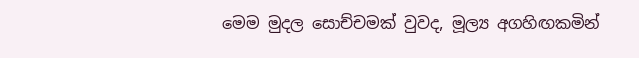මෙම මුදල සොච්චමක් වුවද, මූල්‍ය අගහිඟකමින්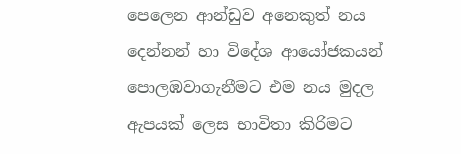පෙලෙන ආන්ඩුව අනෙකුත් නය දෙන්නන් හා විදේශ ආයෝජකයන් පොලඹවාගැනීමට එම නය මුදල ඇපයක් ලෙස භාවිතා කිරිමට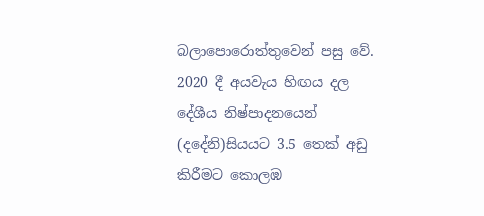බලාපොරොත්තුවෙන් පසු වේ. 2020 දී අයවැය හිඟය දල දේශීය නිෂ්පාදනයෙන් (දදේනි)සියයට 3.5 තෙක් අඩු කිරීමට කොලඹ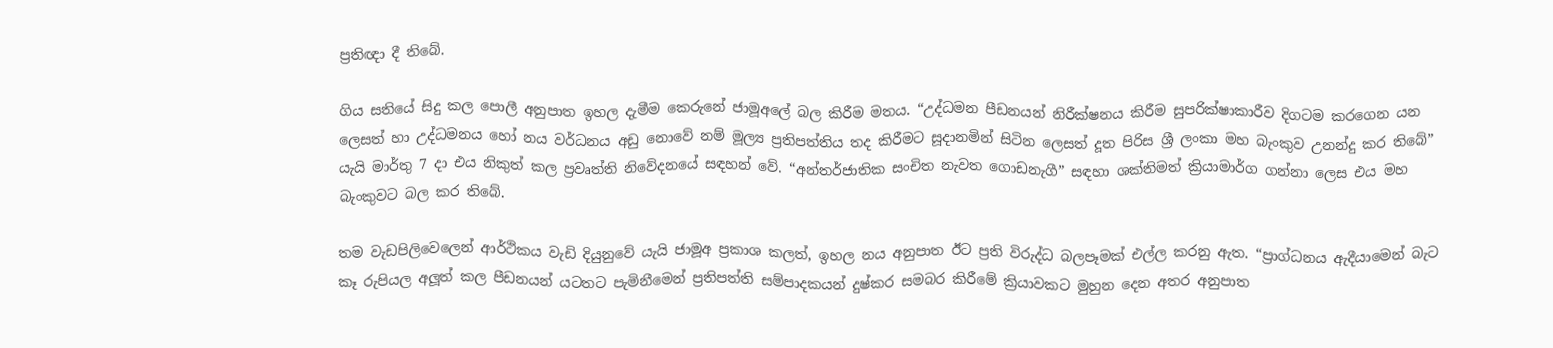ප්‍රතිඥා දී තිබේ.

ගිය සතියේ සිදු කල පොලී අනුපාත ඉහල දැමීම කෙරුනේ ජාමූඅලේ බල කිරීම මතය. “උද්ධමන පීඩනයන් නිරීක්ෂනය කිරීම සුපරික්ෂාකාරීව දිගටම කරගෙන යන ලෙසත් හා උද්ධමනය හෝ නය වර්ධනය අඩු නොවේ නම් මූල්‍ය ප්‍රතිපත්තිය තද කිරීමට සූදානමින් සිටින ලෙසත් දූත පිරිස ශ්‍රී ලංකා මහ බැංකුව උනන්දු කර තිබේ” යැයි මාර්තු 7 දා එය නිකුත් කල ප්‍රවෘත්ති නිවේදනයේ සඳහන් වේ. “අන්තර්ජාතික සංචිත නැවත ගොඩනැගී” සඳහා ශක්තිමත් ක්‍රියාමාර්ග ගන්නා ලෙස එය මහ බැංකුවට බල කර තිබේ.

තම වැඩපිලිවෙලෙන් ආර්ථිකය වැඩි දියුනුවේ යැයි ජාමූඅ ප්‍රකාශ කලත්, ඉහල නය අනුපාත ඊට ප්‍රති විරුද්ධ බලපෑමක් එල්ල කරනු ඇත. “ප්‍රාග්ධනය ඇදීයාමෙන් බැට කෑ රුපියල අලූත් කල පීඩනයන් යටතට පැමිනීමෙන් ප්‍රතිපත්ති සම්පාදකයන් දුෂ්කර සමබර කිරීමේ ක්‍රියාවකට මුහුන දෙන අතර අනුපාත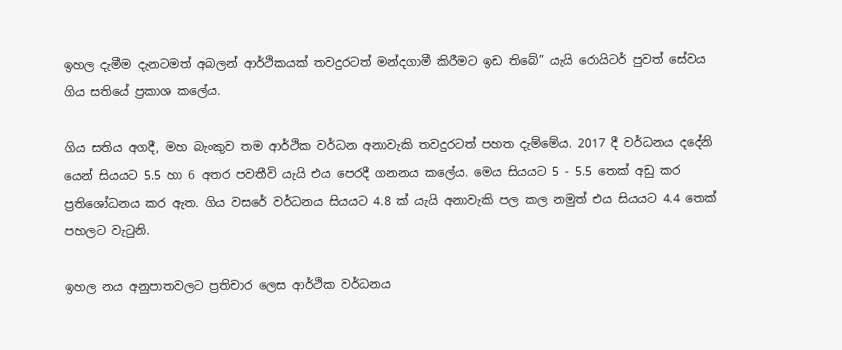ඉහල දැමීම දැනටමත් අබලන් ආර්ථිකයක් තවදුරටත් මන්දගාමී කිරීමට ඉඩ තිබේ” යැයි රොයිටර් පුවත් සේවය ගිය සතියේ ප්‍රකාශ කලේය.

ගිය සතිය අගදී, මහ බැංකුව තම ආර්ථික වර්ධන අනාවැකි තවදුරටත් පහත දැම්මේය. 2017 දී වර්ධනය දදේනි යෙන් සියයට 5.5 හා 6 අතර පවතීවි යැයි එය පෙරදී ගනනය කලේය. මෙය සියයට 5 - 5.5 තෙක් අඩු කර ප්‍රතිශෝධනය කර ඇත. ගිය වසරේ වර්ධනය සියයට 4.8 ක් යැයි අනාවැකි පල කල නමුත් එය සියයට 4.4 තෙක් පහලට වැටුනි.

ඉහල නය අනුපාතවලට ප්‍රතිචාර ලෙස ආර්ථික වර්ධනය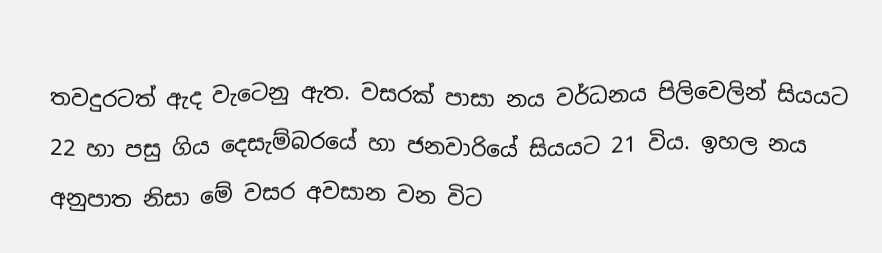තවදුරටත් ඇද වැටෙනු ඇත. වසරක් පාසා නය වර්ධනය පිලිවෙලින් සියයට 22 හා පසු ගිය දෙසැම්බරයේ හා ජනවාරියේ සියයට 21 විය. ඉහල නය අනුපාත නිසා මේ වසර අවසාන වන විට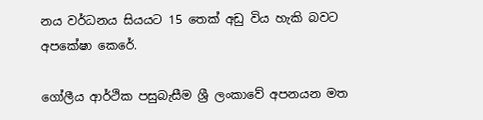නය වර්ධනය සියයට 15 තෙක් අඩු විය හැකි බවට අපකේෂා කෙරේ.

ගෝලීය ආර්ථික පසුබැසීම ශ්‍රී ලංකාවේ අපනයන මත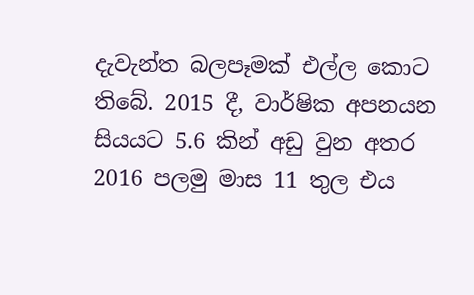දැවැන්ත බලපෑමක් එල්ල කොට තිබේ. 2015 දී, වාර්ෂික අපනයන සියයට 5.6 කින් අඩු වුන අතර 2016 පලමු මාස 11 තුල එය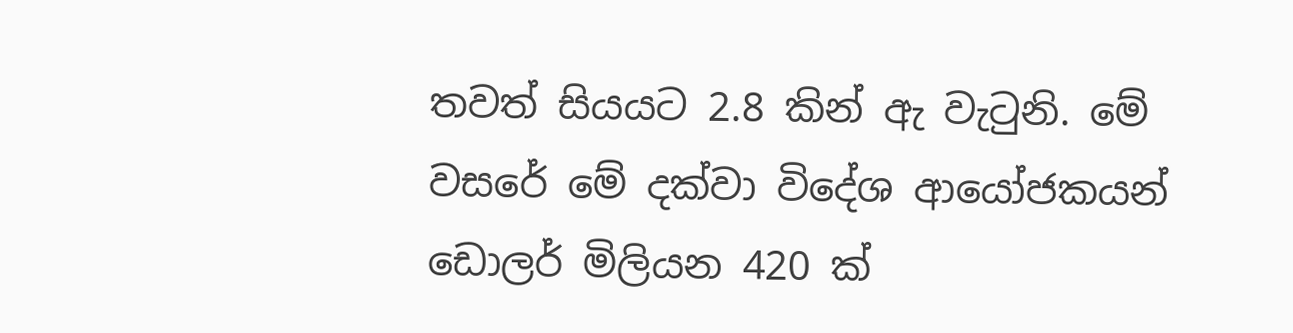තවත් සියයට 2.8 කින් ඇ වැටුනි. මේ වසරේ මේ දක්වා විදේශ ආයෝජකයන් ඩොලර් මිලියන 420 ක්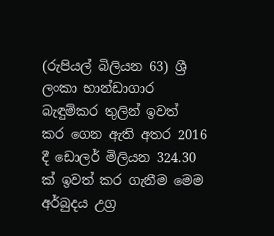(රුපියල් බිලියන 63) ශ්‍රී ලංකා භාන්ඩාගාර බැඳුම්කර තුලින් ඉවත් කර ගෙන ඇති අතර 2016 දී ඩොලර් මිලියන 324.30 ක් ඉවත් කර ගැනීම මෙම අර්බුදය උග්‍ර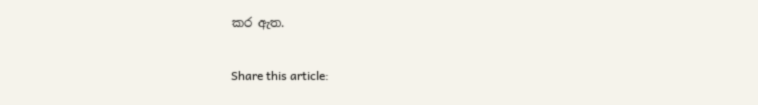කර ඇත.

Share this article: